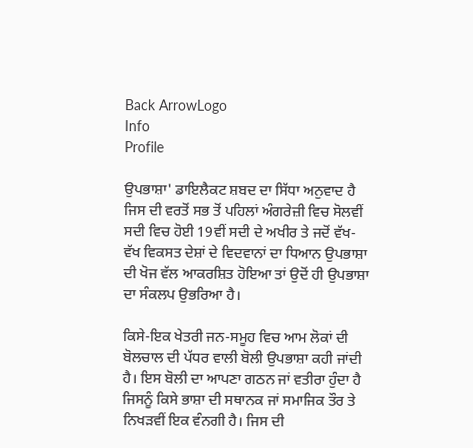Back ArrowLogo
Info
Profile

ਉਪਭਾਸ਼ਾ' ਡਾਇਲੈਕਟ ਸ਼ਬਦ ਦਾ ਸਿੱਧਾ ਅਨੁਵਾਦ ਹੈ ਜਿਸ ਦੀ ਵਰਤੋਂ ਸਭ ਤੋਂ ਪਹਿਲਾਂ ਅੰਗਰੇਜ਼ੀ ਵਿਚ ਸੋਲਵੀਂ ਸਦੀ ਵਿਚ ਹੋਈ 19ਵੀਂ ਸਦੀ ਦੇ ਅਖੀਰ ਤੇ ਜਦੋਂ ਵੱਖ-ਵੱਖ ਵਿਕਸਤ ਦੇਸ਼ਾਂ ਦੇ ਵਿਦਵਾਨਾਂ ਦਾ ਧਿਆਨ ਉਪਭਾਸ਼ਾ ਦੀ ਖੋਜ ਵੱਲ ਆਕਰਸ਼ਿਤ ਹੋਇਆ ਤਾਂ ਉਦੋਂ ਹੀ ਉਪਭਾਸ਼ਾ ਦਾ ਸੰਕਲਪ ਉਭਰਿਆ ਹੈ।

ਕਿਸੇ-ਇਕ ਖੇਤਰੀ ਜਨ-ਸਮੂਹ ਵਿਚ ਆਮ ਲੋਕਾਂ ਦੀ ਬੋਲਚਾਲ ਦੀ ਪੱਧਰ ਵਾਲੀ ਬੋਲੀ ਉਪਭਾਸ਼ਾ ਕਹੀ ਜਾਂਦੀ ਹੈ। ਇਸ ਬੋਲੀ ਦਾ ਆਪਣਾ ਗਠਨ ਜਾਂ ਵਤੀਰਾ ਹੁੰਦਾ ਹੈ ਜਿਸਨੂੰ ਕਿਸੇ ਭਾਸ਼ਾ ਦੀ ਸਥਾਨਕ ਜਾਂ ਸਮਾਜਿਕ ਤੌਰ ਤੇ ਨਿਖੜਵੀਂ ਇਕ ਵੰਨਗੀ ਹੈ। ਜਿਸ ਦੀ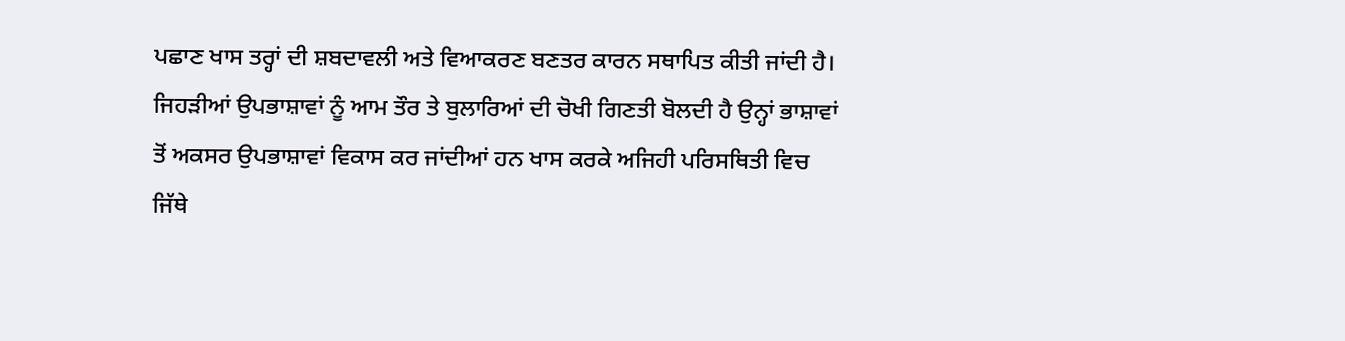ਪਛਾਣ ਖਾਸ ਤਰ੍ਹਾਂ ਦੀ ਸ਼ਬਦਾਵਲੀ ਅਤੇ ਵਿਆਕਰਣ ਬਣਤਰ ਕਾਰਨ ਸਥਾਪਿਤ ਕੀਤੀ ਜਾਂਦੀ ਹੈ। ਜਿਹੜੀਆਂ ਉਪਭਾਸ਼ਾਵਾਂ ਨੂੰ ਆਮ ਤੌਰ ਤੇ ਬੁਲਾਰਿਆਂ ਦੀ ਚੋਖੀ ਗਿਣਤੀ ਬੋਲਦੀ ਹੈ ਉਨ੍ਹਾਂ ਭਾਸ਼ਾਵਾਂ ਤੋਂ ਅਕਸਰ ਉਪਭਾਸ਼ਾਵਾਂ ਵਿਕਾਸ ਕਰ ਜਾਂਦੀਆਂ ਹਨ ਖਾਸ ਕਰਕੇ ਅਜਿਹੀ ਪਰਿਸਥਿਤੀ ਵਿਚ ਜਿੱਥੇ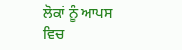ਲੋਕਾਂ ਨੂੰ ਆਪਸ ਵਿਚ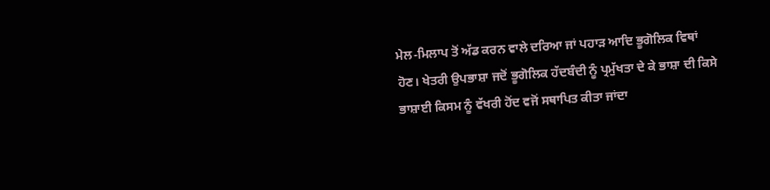ਮੇਲ-ਮਿਲਾਪ ਤੋਂ ਅੱਡ ਕਰਨ ਵਾਲੇ ਦਰਿਆ ਜਾਂ ਪਹਾੜ ਆਦਿ ਭੂਗੋਲਿਕ ਵਿਥਾਂ ਹੋਣ। ਖੇਤਰੀ ਉਪਭਾਸ਼ਾ ਜਦੋਂ ਭੂਗੋਲਿਕ ਹੱਦਬੰਦੀ ਨੂੰ ਪ੍ਰਮੁੱਖਤਾ ਦੇ ਕੇ ਭਾਸ਼ਾ ਦੀ ਕਿਸੇ ਭਾਸ਼ਾਈ ਕਿਸਮ ਨੂੰ ਵੱਖਰੀ ਹੋਂਦ ਵਜੋਂ ਸਥਾਪਿਤ ਕੀਤਾ ਜਾਂਦਾ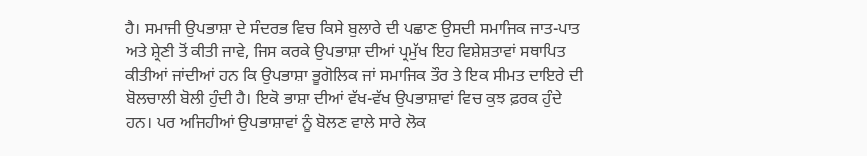ਹੈ। ਸਮਾਜੀ ਉਪਭਾਸ਼ਾ ਦੇ ਸੰਦਰਭ ਵਿਚ ਕਿਸੇ ਬੁਲਾਰੇ ਦੀ ਪਛਾਣ ਉਸਦੀ ਸਮਾਜਿਕ ਜਾਤ-ਪਾਤ ਅਤੇ ਸ਼੍ਰੇਣੀ ਤੋਂ ਕੀਤੀ ਜਾਵੇ, ਜਿਸ ਕਰਕੇ ਉਪਭਾਸ਼ਾ ਦੀਆਂ ਪ੍ਰਮੁੱਖ ਇਹ ਵਿਸ਼ੇਸ਼ਤਾਵਾਂ ਸਥਾਪਿਤ ਕੀਤੀਆਂ ਜਾਂਦੀਆਂ ਹਨ ਕਿ ਉਪਭਾਸ਼ਾ ਭੂਗੋਲਿਕ ਜਾਂ ਸਮਾਜਿਕ ਤੌਰ ਤੇ ਇਕ ਸੀਮਤ ਦਾਇਰੇ ਦੀ ਬੋਲਚਾਲੀ ਬੋਲੀ ਹੁੰਦੀ ਹੈ। ਇਕੋ ਭਾਸ਼ਾ ਦੀਆਂ ਵੱਖ-ਵੱਖ ਉਪਭਾਸ਼ਾਵਾਂ ਵਿਚ ਕੁਝ ਫ਼ਰਕ ਹੁੰਦੇ ਹਨ। ਪਰ ਅਜਿਹੀਆਂ ਉਪਭਾਸ਼ਾਵਾਂ ਨੂੰ ਬੋਲਣ ਵਾਲੇ ਸਾਰੇ ਲੋਕ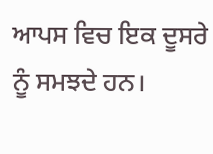ਆਪਸ ਵਿਚ ਇਕ ਦੂਸਰੇ ਨੂੰ ਸਮਝਦੇ ਹਨ।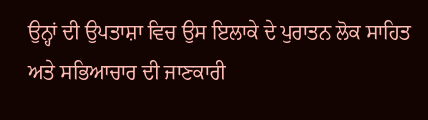ਉਨ੍ਹਾਂ ਦੀ ਉਪਤਾਸ਼ਾ ਵਿਚ ਉਸ ਇਲਾਕੇ ਦੇ ਪੁਰਾਤਨ ਲੋਕ ਸਾਹਿਤ ਅਤੇ ਸਭਿਆਚਾਰ ਦੀ ਜਾਣਕਾਰੀ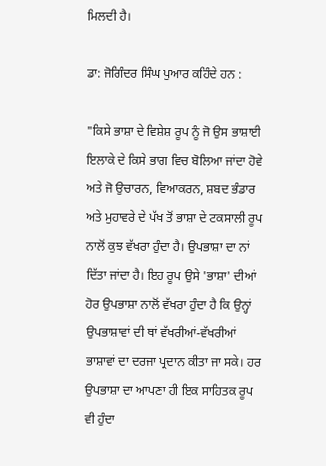ਮਿਲਦੀ ਹੈ।

ਡਾ: ਜੋਗਿੰਦਰ ਸਿੰਘ ਪੁਆਰ ਕਹਿੰਦੇ ਹਨ :

"ਕਿਸੇ ਭਾਸ਼ਾ ਦੇ ਵਿਸ਼ੇਸ਼ ਰੂਪ ਨੂੰ ਜੋ ਉਸ ਭਾਸ਼ਾਈ ਇਲਾਕੇ ਦੇ ਕਿਸੇ ਭਾਗ ਵਿਚ ਬੋਲਿਆ ਜਾਂਦਾ ਹੋਵੇ ਅਤੇ ਜੋ ਉਚਾਰਨ, ਵਿਆਕਰਨ, ਸ਼ਬਦ ਭੰਡਾਰ ਅਤੇ ਮੁਹਾਵਰੇ ਦੇ ਪੱਖ ਤੋਂ ਭਾਸ਼ਾ ਦੇ ਟਕਸਾਲੀ ਰੂਪ ਨਾਲੋਂ ਕੁਝ ਵੱਖਰਾ ਹੁੰਦਾ ਹੈ। ਉਪਭਾਸ਼ਾ ਦਾ ਨਾਂ ਦਿੱਤਾ ਜਾਂਦਾ ਹੈ। ਇਹ ਰੂਪ ਉਸੇ 'ਭਾਸ਼ਾ' ਦੀਆਂ ਹੋਰ ਉਪਭਾਸ਼ਾ ਨਾਲੋਂ ਵੱਖਰਾ ਹੁੰਦਾ ਹੈ ਕਿ ਉਨ੍ਹਾਂ ਉਪਭਾਸ਼ਾਵਾਂ ਦੀ ਥਾਂ ਵੱਖਰੀਆਂ-ਵੱਖਰੀਆਂ ਭਾਸ਼ਾਵਾਂ ਦਾ ਦਰਜਾ ਪ੍ਰਦਾਨ ਕੀਤਾ ਜਾ ਸਕੇ। ਹਰ ਉਪਭਾਸ਼ਾ ਦਾ ਆਪਣਾ ਹੀ ਇਕ ਸਾਹਿਤਕ ਰੂਪ ਵੀ ਹੁੰਦਾ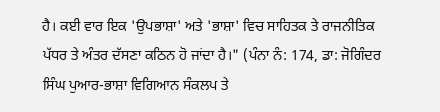ਹੈ। ਕਈ ਵਾਰ ਇਕ 'ਉਪਭਾਸ਼ਾ' ਅਤੇ 'ਭਾਸ਼ਾ' ਵਿਚ ਸਾਹਿਤਕ ਤੇ ਰਾਜਨੀਤਿਕ ਪੱਧਰ ਤੇ ਅੰਤਰ ਦੱਸਣਾ ਕਠਿਨ ਹੋ ਜਾਂਦਾ ਹੈ।" (ਪੰਨਾ ਨੰ: 174, ਡਾ: ਜੋਗਿੰਦਰ ਸਿੰਘ ਪੁਆਰ-ਭਾਸ਼ਾ ਵਿਗਿਆਨ ਸੰਕਲਪ ਤੇ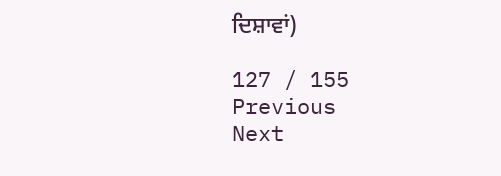ਦਿਸ਼ਾਵਾਂ)

127 / 155
Previous
Next